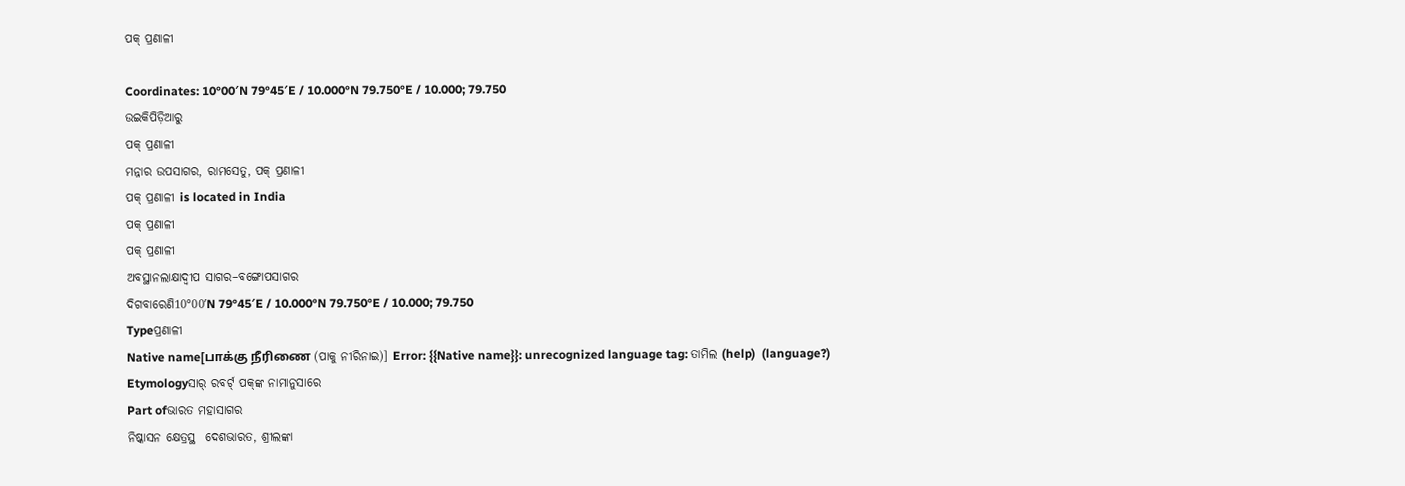ପକ୍ ପ୍ରଣାଳୀ

Coordinates: 10°00′N 79°45′E / 10.000°N 79.750°E / 10.000; 79.750
ଉଇକିପିଡ଼ିଆ‌ରୁ
ପକ୍ ପ୍ରଣାଳୀ
ମନ୍ନାର ଉପସାଗର, ରାମସେତୁ, ପକ୍ ପ୍ରଣାଳୀ
ପକ୍ ପ୍ରଣାଳୀ is located in India
ପକ୍ ପ୍ରଣାଳୀ
ପକ୍ ପ୍ରଣାଳୀ
ଅବସ୍ଥାନଲାକ୍ଷାଦ୍ୱୀପ ସାଗର–ବଙ୍ଗୋପସାଗର
ଦିଗବାରେଣି10°00′N 79°45′E / 10.000°N 79.750°E / 10.000; 79.750
Typeପ୍ରଣାଳୀ
Native name[பாக்கு நீரிணை (ପାକୁ ନୀରିନାଇ)] Error: {{Native name}}: unrecognized language tag: ତାମିଲ (help)  (language?)
Etymologyସାର୍ ରବର୍ଟ୍ ପକ୍‍ଙ୍କ ନାମାନୁସାରେ
Part ofଭାରତ ମହାସାଗର
ନିଷ୍କାସନ କ୍ଷେତ୍ରସ୍ଥ  ଦେଶଭାରତ, ଶ୍ରୀଲଙ୍କା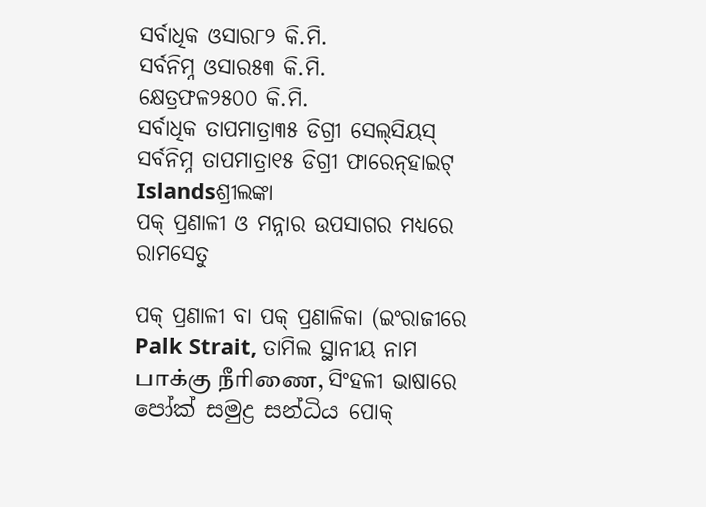ସର୍ବାଧିକ ଓସାର୮୨ କି.ମି.
ସର୍ବନିମ୍ନ ଓସାର୫୩ କି.ମି.
କ୍ଷେତ୍ରଫଳ୨୫୦୦ କି.ମି.
ସର୍ବାଧିକ ତାପମାତ୍ରା୩୫ ଡିଗ୍ରୀ ସେଲ୍‍ସିୟସ୍
ସର୍ବନିମ୍ନ ତାପମାତ୍ରା୧୫ ଡିଗ୍ରୀ ଫାରେନ୍‍ହାଇଟ୍
Islandsଶ୍ରୀଲଙ୍କା
ପକ୍ ପ୍ରଣାଳୀ ଓ ମନ୍ନାର ଉପସାଗର ମଧ୍ୟରେ ରାମସେତୁ

ପକ୍ ପ୍ରଣାଳୀ ବା ପକ୍ ପ୍ରଣାଳିକା (ଇଂରାଜୀରେ Palk Strait, ତାମିଲ ସ୍ଥାନୀୟ ନାମ பாக்கு நீரிணை, ସିଂହଳୀ ଭାଷାରେ පෝක් සමුද්‍ර සන්ධිය ପୋକ୍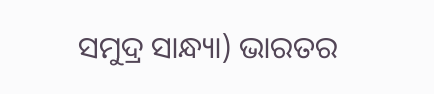ସମୁଦ୍ର ସାନ୍ଧ୍ୟା) ଭାରତର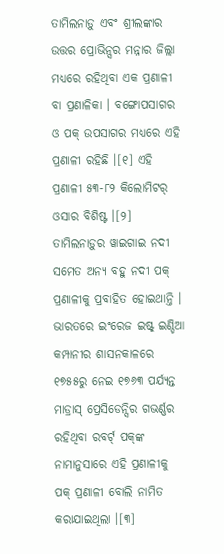ତାମିଲନାଡ଼ୁ ଏବଂ ଶ୍ରୀଲଙ୍କାର ଉତ୍ତର ପ୍ରୋଭିନ୍ସର ମନ୍ନାର ଜିଲ୍ଲା ମଧ୍ୟରେ ରହିଥିବା ଏକ ପ୍ରଣାଳୀ ବା ପ୍ରଣାଳିକା । ବଙ୍ଗୋପସାଗର ଓ ପକ୍ ଉପସାଗର ମଧ୍ୟରେ ଏହି ପ୍ରଣାଳୀ ରହିଛି ।[୧] ଏହି ପ୍ରଣାଳୀ ୫୩-୮୨ କିଲୋମିଟର୍ ଓସାର ବିଶିଷ୍ଟ ।[୨] ତାମିଲନାଡ଼ୁର ୱାଇଗାଇ ନଦୀ ସମେତ ଅନ୍ୟ ବହୁ ନଦୀ ପକ୍ ପ୍ରଣାଳୀକୁ ପ୍ରବାହିତ ହୋଇଥାନ୍ତି । ଭାରତରେ ଇଂରେଜ ଇଷ୍ଟ୍ ଇଣ୍ଡିଆ କମ୍ପାନୀର ଶାସନକାଳରେ ୧୭୫୫ରୁ ନେଇ ୧୭୬୩ ପର୍ଯ୍ୟନ୍ତ ମାଡ୍ରାସ୍ ପ୍ରେସିଡେନ୍ସିର ଗଭର୍ଣ୍ଣର ରହିଥିବା ରବର୍ଟ୍ ପକ୍‍ଙ୍କ ନାମାନୁସାରେ ଏହି ପ୍ରଣାଳୀକୁ ପକ୍ ପ୍ରଣାଳୀ ବୋଲି ନାମିତ କରାଯାଇଥିଲା ।[୩]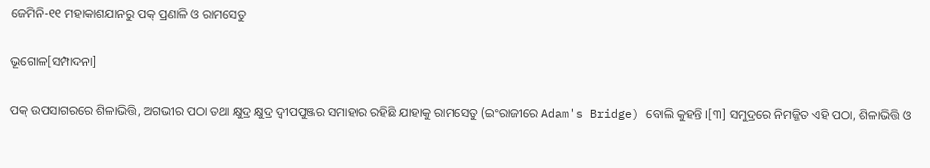ଜେମିନି-୧୧ ମହାକାଶଯାନରୁ ପକ୍ ପ୍ରଣାଳି ଓ ରାମସେତୁ

ଭୂଗୋଳ[ସମ୍ପାଦନା]

ପକ୍ ଉପସାଗରରେ ଶିଳାଭିତ୍ତି, ଅଗଭୀର ପଠା ତଥା କ୍ଷୁଦ୍ର କ୍ଷୁଦ୍ର ଦ୍ୱୀପପୁଞ୍ଜର ସମାହାର ରହିଛି ଯାହାକୁ ରାମସେତୁ (ଇଂରାଜୀରେ Adam's Bridge) ବୋଲି କୁହନ୍ତି ।[୩] ସମୁଦ୍ରରେ ନିମଜ୍ଜିତ ଏହି ପଠା, ଶିଳାଭିତ୍ତି ଓ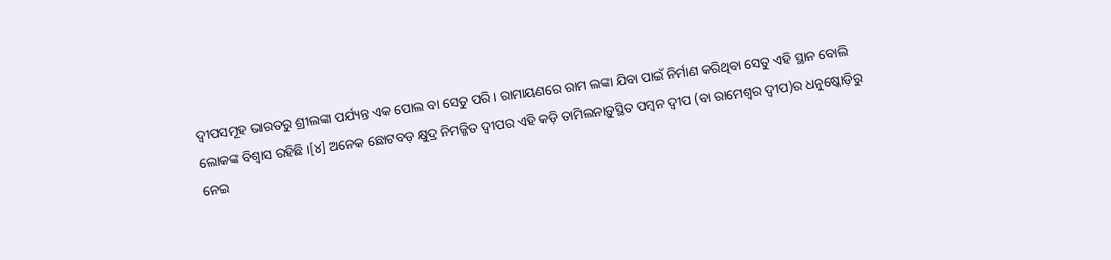ଦ୍ୱୀପସମୂହ ଭାରତରୁ ଶ୍ରୀଲଙ୍କା ପର୍ଯ୍ୟନ୍ତ ଏକ ପୋଲ ବା ସେତୁ ପରି । ରାମାୟଣରେ ରାମ ଲଙ୍କା ଯିବା ପାଇଁ ନିର୍ମାଣ କରିଥିବା ସେତୁ ଏହି ସ୍ଥାନ ବୋଲି ଲୋକଙ୍କ ବିଶ୍ୱାସ ରହିଛି ।[୪] ଅନେକ ଛୋଟବଡ଼ କ୍ଷୁଦ୍ର ନିମଜ୍ଜିତ ଦ୍ୱୀପର ଏହି କଡ଼ି ତାମିଲନାଡ଼ୁସ୍ଥିତ ପମ୍ବନ ଦ୍ୱୀପ (ବା ରାମେଶ୍ୱର ଦ୍ୱୀପ)ର ଧନୁଷ୍କୋଡ଼ିରୁ ନେଇ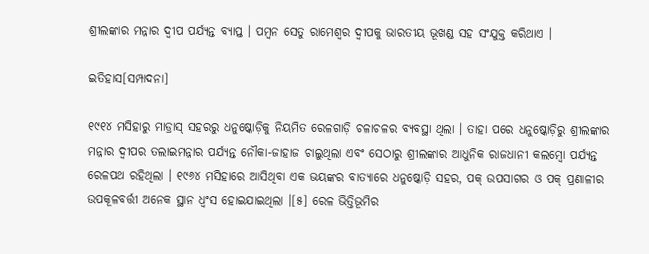ଶ୍ରୀଲଙ୍କାର ମନ୍ନାର ଦ୍ୱୀପ ପର୍ଯ୍ୟନ୍ତ ବ୍ୟାପ୍ତ । ପମ୍ବନ ସେତୁ ରାମେଶ୍ୱର ଦ୍ୱୀପକୁ ଭାରତୀୟ ଭୂଖଣ୍ଡ ସହ ସଂଯୁକ୍ତ କରିଥାଏ ।

ଇତିହାସ[ସମ୍ପାଦନା]

୧୯୧୪ ମସିହାରୁ ମାଡ୍ରାସ୍ ସହରରୁ ଧନୁଷ୍କୋଡ଼ିକୁ ନିୟମିତ ରେଳଗାଡ଼ି ଚଳାଚଳର ବ୍ୟବସ୍ଥା ଥିଲା । ତାହା ପରେ ଧନୁଷ୍କୋଡ଼ିରୁ ଶ୍ରୀଲଙ୍କାର ମନ୍ନାର ଦ୍ୱୀପର ତଲାଇମନ୍ନାର ପର୍ଯ୍ୟନ୍ତ ନୌକା-ଜାହାଜ ଚାଲୁଥିଲା ଏବଂ ସେଠାରୁ ଶ୍ରୀଲଙ୍କାର ଆଧୁନିକ ରାଜଧାନୀ କଲମ୍ବୋ ପର୍ଯ୍ୟନ୍ତ ରେଳପଥ ରହିଥିଲା । ୧୯୬୪ ମସିହାରେ ଆସିଥିବା ଏକ ଭୟଙ୍କର ବାତ୍ୟାରେ ଧନୁଷ୍କୋଡ଼ି ସହର, ପକ୍ ଉପସାଗର ଓ ପକ୍ ପ୍ରଣାଳୀର ଉପକୂଳବର୍ତ୍ତୀ ଅନେକ ସ୍ଥାନ ଧ୍ୱଂସ ହୋଇଯାଇଥିଲା ।[୫] ରେଳ ଭିତ୍ତିଭୂମିର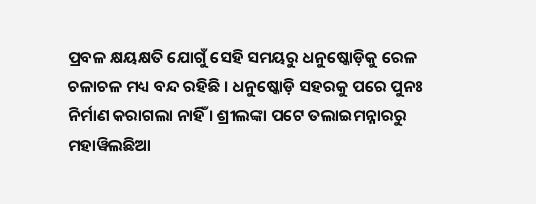ପ୍ରବଳ କ୍ଷୟକ୍ଷତି ଯୋଗୁଁ ସେହି ସମୟରୁ ଧନୁଷ୍କୋଡ଼ିକୁ ରେଳ ଚଳାଚଳ ମଧ୍ୟ ବନ୍ଦ ରହିଛି । ଧନୁଷ୍କୋଡ଼ି ସହରକୁ ପରେ ପୁନଃ ନିର୍ମାଣ କରାଗଲା ନାହିଁ । ଶ୍ରୀଲଙ୍କା ପଟେ ତଲାଇମନ୍ନାରରୁ ମହାୱିଲଛିଆ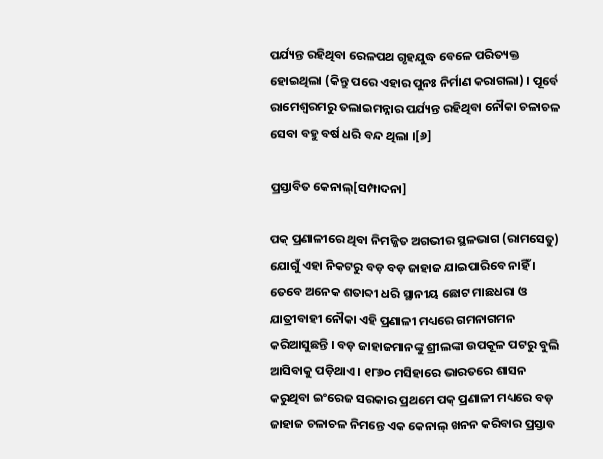ପର୍ଯ୍ୟନ୍ତ ରହିଥିବା ରେଳପଥ ଗୃହଯୁଦ୍ଧ ବେଳେ ପରିତ୍ୟକ୍ତ ହୋଇଥିଲା (କିନ୍ତୁ ପରେ ଏହାର ପୁନଃ ନିର୍ମାଣ କରାଗଲା) । ପୂର୍ବେ ରାମେଶ୍ୱରମରୁ ତଲାଇମନ୍ନାର ପର୍ଯ୍ୟନ୍ତ ରହିଥିବା ନୌକା ଚଳାଚଳ ସେବା ବହୁ ବର୍ଷ ଧରି ବନ୍ଦ ଥିଲା ।[୬]

ପ୍ରସ୍ତାବିତ କେନାଲ୍[ସମ୍ପାଦନା]

ପକ୍ ପ୍ରଣାଳୀରେ ଥିବା ନିମଜ୍ଜିତ ଅଗଭୀର ସ୍ଥଳଭାଗ (ରାମସେତୁ) ଯୋଗୁଁ ଏହା ନିକଟରୁ ବଡ଼ ବଡ଼ ଜାହାଜ ଯାଇପାରିବେ ନାହିଁ । ତେବେ ଅନେକ ଶତାବ୍ଦୀ ଧରି ସ୍ଥାନୀୟ ଛୋଟ ମାଛଧରା ଓ ଯାତ୍ରୀବାହୀ ନୌକା ଏହି ପ୍ରଣାଳୀ ମଧ୍ୟରେ ଗମନାଗମନ କରିଆସୁଛନ୍ତି । ବଡ଼ ଜାହାଜମାନଙ୍କୁ ଶ୍ରୀଲଙ୍କା ଉପକୂଳ ପଟରୁ ବୁଲି ଆସିବାକୁ ପଡ଼ିଥାଏ । ୧୮୬୦ ମସିହାରେ ଭାରତରେ ଶାସନ କରୁଥିବା ଇଂରେଜ ସରକାର ପ୍ରଥମେ ପକ୍ ପ୍ରଣାଳୀ ମଧ୍ୟରେ ବଡ଼ ଜାହାଜ ଚଳାଚଳ ନିମନ୍ତେ ଏକ କେନାଲ୍ ଖନନ କରିବାର ପ୍ରସ୍ତାବ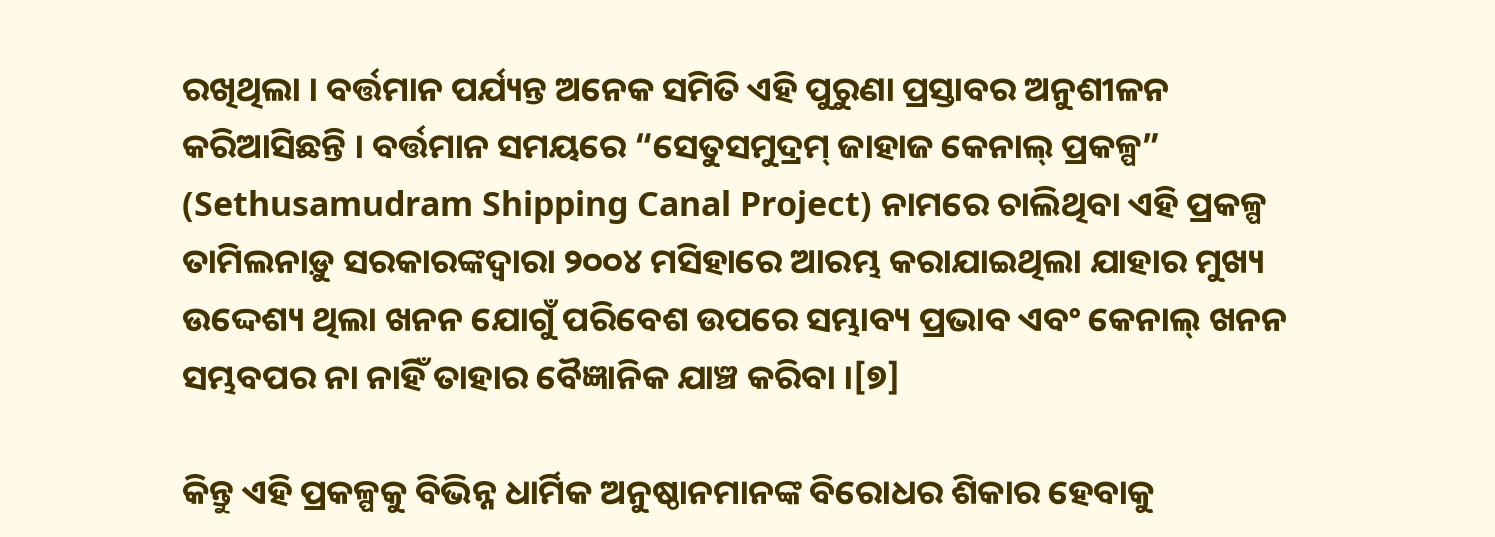ରଖିଥିଲା । ବର୍ତ୍ତମାନ ପର୍ଯ୍ୟନ୍ତ ଅନେକ ସମିତି ଏହି ପୁରୁଣା ପ୍ରସ୍ତାବର ଅନୁଶୀଳନ କରିଆସିଛନ୍ତି । ବର୍ତ୍ତମାନ ସମୟରେ “ସେତୁସମୁଦ୍ରମ୍ ଜାହାଜ କେନାଲ୍ ପ୍ରକଳ୍ପ” (Sethusamudram Shipping Canal Project) ନାମରେ ଚାଲିଥିବା ଏହି ପ୍ରକଳ୍ପ ତାମିଲନାଡ଼ୁ ସରକାରଙ୍କଦ୍ୱାରା ୨୦୦୪ ମସିହାରେ ଆରମ୍ଭ କରାଯାଇଥିଲା ଯାହାର ମୁଖ୍ୟ ଉଦ୍ଦେଶ୍ୟ ଥିଲା ଖନନ ଯୋଗୁଁ ପରିବେଶ ଉପରେ ସମ୍ଭାବ୍ୟ ପ୍ରଭାବ ଏବଂ କେନାଲ୍ ଖନନ ସମ୍ଭବପର ନା ନାହିଁ ତାହାର ବୈଜ୍ଞାନିକ ଯାଞ୍ଚ କରିବା ।[୭]

କିନ୍ତୁ ଏହି ପ୍ରକଳ୍ପକୁ ବିଭିନ୍ନ ଧାର୍ମିକ ଅନୁଷ୍ଠାନମାନଙ୍କ ବିରୋଧର ଶିକାର ହେବାକୁ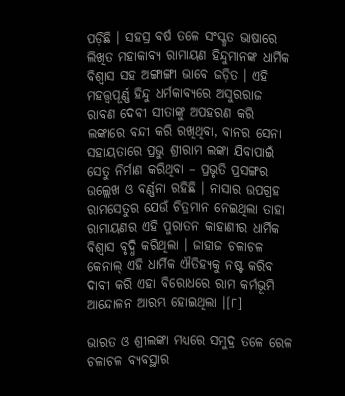ପଡ଼ିଛି । ସହସ୍ର ବର୍ଷ ତଳେ ସଂସ୍କୃତ ଭାଷାରେ ଲିଖିତ ମହାକାବ୍ୟ ରାମାୟଣ ହିନ୍ଦୁମାନଙ୍କ ଧାର୍ମିକ ବିଶ୍ୱାସ ସହ ଅଙ୍ଗାଙ୍ଗୀ ଭାବେ ଜଡ଼ିତ । ଏହି ମହତ୍ତ୍ୱପୂର୍ଣ୍ଣ ହିନ୍ଦୁ ଧର୍ମକାବ୍ୟରେ ଅସୁରରାଜ ରାବଣ ଦେବୀ ସୀତାଙ୍କୁ ଅପହରଣ କରି ଲଙ୍କାରେ ବନ୍ଦୀ କରି ରଖିଥିବା, ବାନର ସେନା ସହାୟତାରେ ପ୍ରଭୁ ଶ୍ରୀରାମ ଲଙ୍କା ଯିବାପାଇଁ ସେତୁ ନିର୍ମାଣ କରିଥିବା – ପ୍ରଭୃତି ପ୍ରସଙ୍ଗର ଉଲ୍ଲେଖ ଓ ବର୍ଣ୍ଣନା ରହିଛି । ନାସାର ଉପଗ୍ରହ ରାମସେତୁର ଯେଉଁ ଚିତ୍ରମାନ ନେଇଥିଲା ତାହା ରାମାୟଣର ଏହି ପୁରାତନ କାହାଣୀର ଧାର୍ମିକ ବିଶ୍ୱାସ ବୃଦ୍ଧି କରିଥିଲା । ଜାହାଜ ଚଳାଚଳ କେନାଲ୍ ଏହି ଧାର୍ମିକ ଐତିହ୍ୟକୁ ନଷ୍ଟ କରିବ ଦାବୀ କରି ଏହା ବିରୋଧରେ ରାମ କର୍ମଭୂମି ଆନ୍ଦୋଳନ ଆରମ୍ଭ ହୋଇଥିଲା ।[୮]

ଭାରତ ଓ ଶ୍ରୀଲଙ୍କା ମଧ୍ୟରେ ସମୁଦ୍ର ତଳେ ରେଳ ଚଳାଚଳ ବ୍ୟବସ୍ଥାର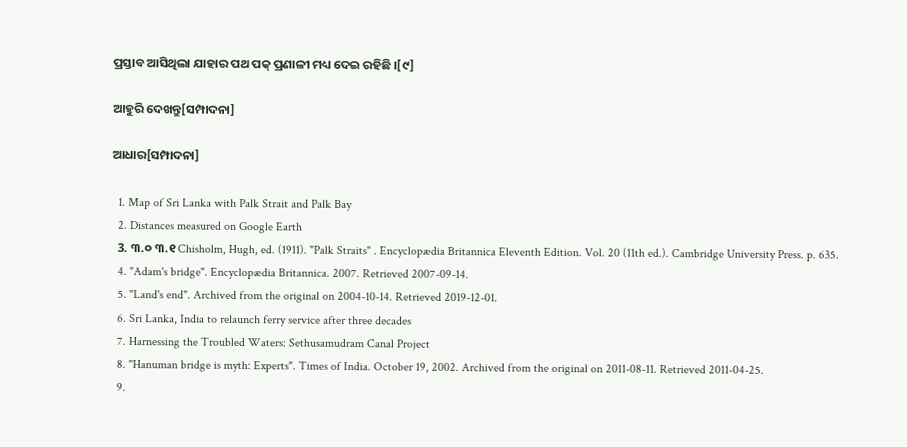ପ୍ରସ୍ତାବ ଆସିଥିଲା ଯାହାର ପଥ ପକ୍ ପ୍ରଣାଳୀ ମଧ୍ୟ ଦେଇ ରହିଛି ।[୯]

ଆହୁରି ଦେଖନ୍ତୁ[ସମ୍ପାଦନା]

ଆଧାର[ସମ୍ପାଦନା]

  1. Map of Sri Lanka with Palk Strait and Palk Bay
  2. Distances measured on Google Earth
  3. ୩.୦ ୩.୧ Chisholm, Hugh, ed. (1911). "Palk Straits" . Encyclopædia Britannica Eleventh Edition. Vol. 20 (11th ed.). Cambridge University Press. p. 635.
  4. "Adam's bridge". Encyclopædia Britannica. 2007. Retrieved 2007-09-14.
  5. "Land's end". Archived from the original on 2004-10-14. Retrieved 2019-12-01.
  6. Sri Lanka, India to relaunch ferry service after three decades
  7. Harnessing the Troubled Waters: Sethusamudram Canal Project
  8. "Hanuman bridge is myth: Experts". Times of India. October 19, 2002. Archived from the original on 2011-08-11. Retrieved 2011-04-25.
  9.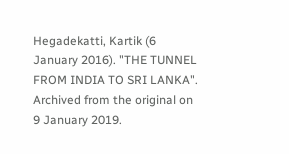Hegadekatti, Kartik (6 January 2016). "THE TUNNEL FROM INDIA TO SRI LANKA". Archived from the original on 9 January 2019.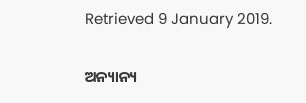Retrieved 9 January 2019.


ଅନ୍ୟାନ୍ୟ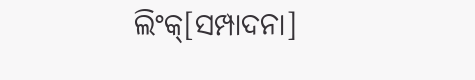ଲିଂକ୍[ସମ୍ପାଦନା]